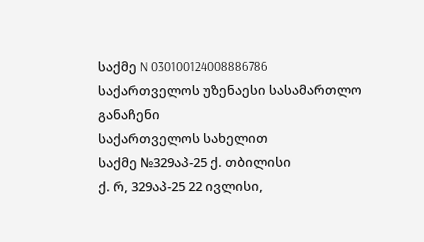საქმე N 030100124008886786
საქართველოს უზენაესი სასამართლო
განაჩენი
საქართველოს სახელით
საქმე №329აპ-25 ქ. თბილისი
ქ. რ, 329აპ-25 22 ივლისი,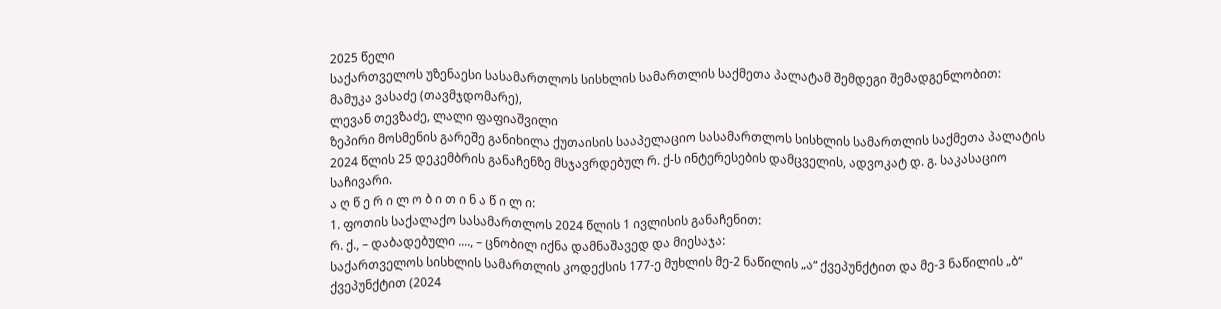2025 წელი
საქართველოს უზენაესი სასამართლოს სისხლის სამართლის საქმეთა პალატამ შემდეგი შემადგენლობით:
მამუკა ვასაძე (თავმჯდომარე),
ლევან თევზაძე, ლალი ფაფიაშვილი
ზეპირი მოსმენის გარეშე განიხილა ქუთაისის სააპელაციო სასამართლოს სისხლის სამართლის საქმეთა პალატის 2024 წლის 25 დეკემბრის განაჩენზე მსჯავრდებულ რ. ქ-ს ინტერესების დამცველის, ადვოკატ დ. გ. საკასაციო საჩივარი.
ა ღ წ ე რ ი ლ ო ბ ი თ ი ნ ა წ ი ლ ი:
1. ფოთის საქალაქო სასამართლოს 2024 წლის 1 ივლისის განაჩენით:
რ. ქ., – დაბადებული ...., – ცნობილ იქნა დამნაშავედ და მიესაჯა:
საქართველოს სისხლის სამართლის კოდექსის 177-ე მუხლის მე-2 ნაწილის „ა“ ქვეპუნქტით და მე-3 ნაწილის „ბ“ ქვეპუნქტით (2024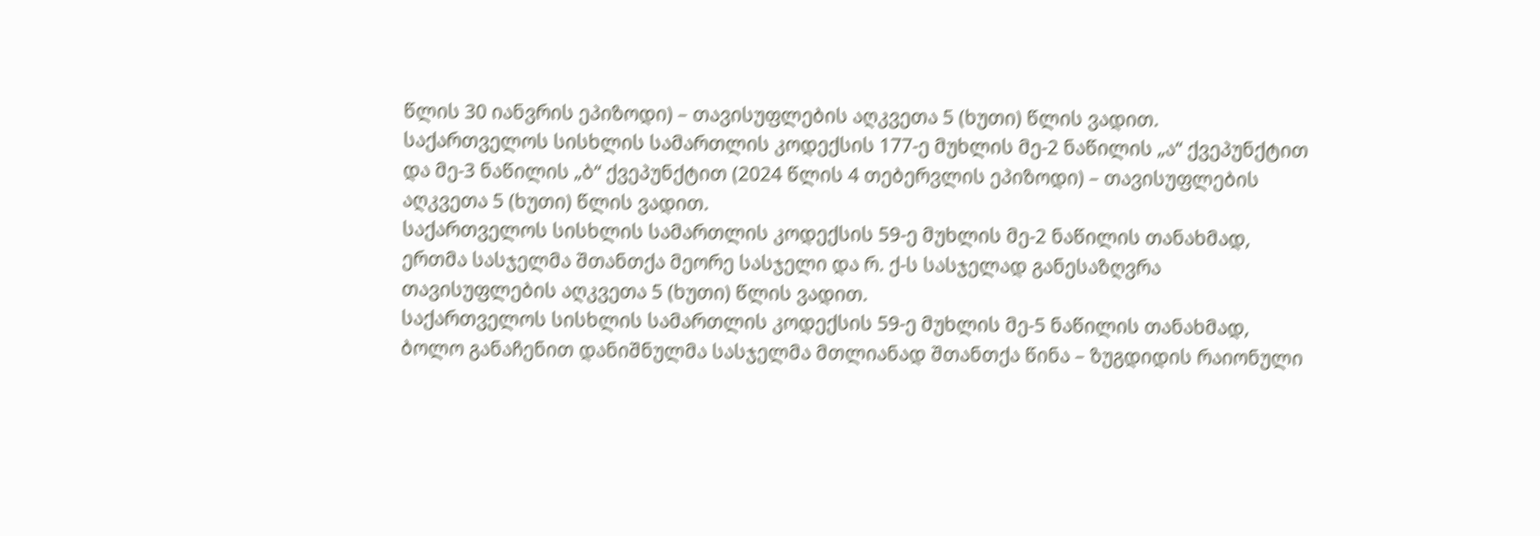წლის 30 იანვრის ეპიზოდი) – თავისუფლების აღკვეთა 5 (ხუთი) წლის ვადით.
საქართველოს სისხლის სამართლის კოდექსის 177-ე მუხლის მე-2 ნაწილის „ა“ ქვეპუნქტით და მე-3 ნაწილის „ბ“ ქვეპუნქტით (2024 წლის 4 თებერვლის ეპიზოდი) – თავისუფლების აღკვეთა 5 (ხუთი) წლის ვადით.
საქართველოს სისხლის სამართლის კოდექსის 59-ე მუხლის მე-2 ნაწილის თანახმად, ერთმა სასჯელმა შთანთქა მეორე სასჯელი და რ. ქ-ს სასჯელად განესაზღვრა თავისუფლების აღკვეთა 5 (ხუთი) წლის ვადით.
საქართველოს სისხლის სამართლის კოდექსის 59-ე მუხლის მე-5 ნაწილის თანახმად, ბოლო განაჩენით დანიშნულმა სასჯელმა მთლიანად შთანთქა წინა – ზუგდიდის რაიონული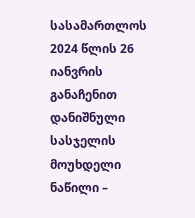სასამართლოს 2024 წლის 26 იანვრის განაჩენით დანიშნული სასჯელის მოუხდელი ნაწილი –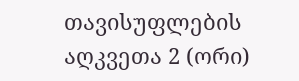თავისუფლების აღკვეთა 2 (ორი)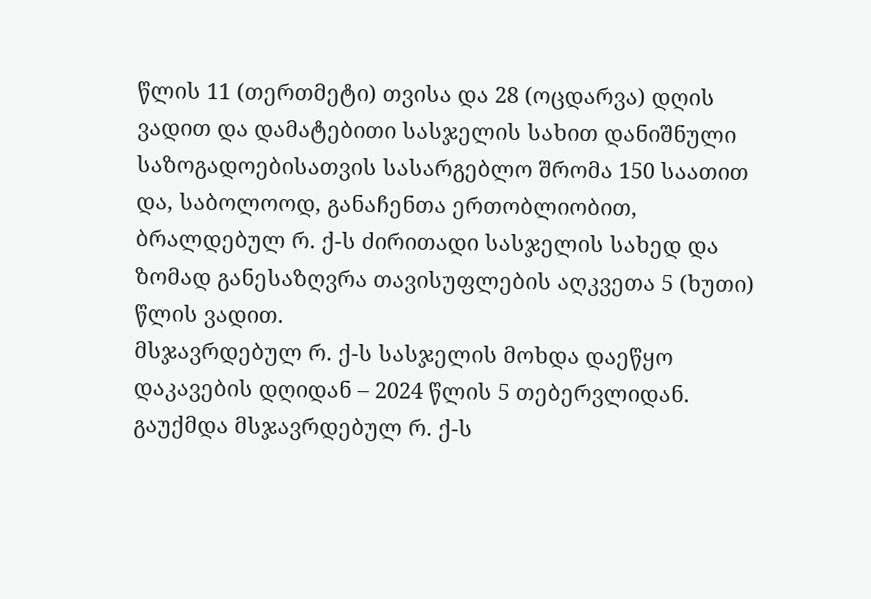წლის 11 (თერთმეტი) თვისა და 28 (ოცდარვა) დღის ვადით და დამატებითი სასჯელის სახით დანიშნული საზოგადოებისათვის სასარგებლო შრომა 150 საათით და, საბოლოოდ, განაჩენთა ერთობლიობით, ბრალდებულ რ. ქ-ს ძირითადი სასჯელის სახედ და ზომად განესაზღვრა თავისუფლების აღკვეთა 5 (ხუთი) წლის ვადით.
მსჯავრდებულ რ. ქ-ს სასჯელის მოხდა დაეწყო დაკავების დღიდან – 2024 წლის 5 თებერვლიდან.
გაუქმდა მსჯავრდებულ რ. ქ-ს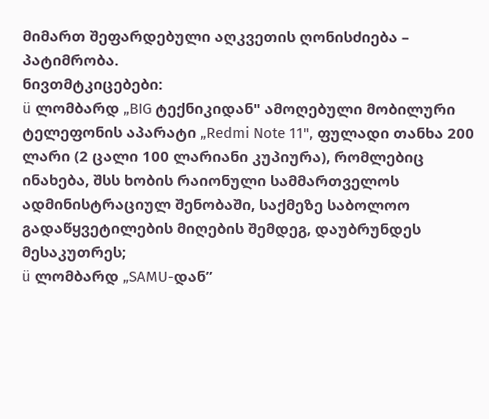მიმართ შეფარდებული აღკვეთის ღონისძიება – პატიმრობა.
ნივთმტკიცებები:
ü ლომბარდ „BIG ტექნიკიდან" ამოღებული მობილური ტელეფონის აპარატი „Redmi Note 11", ფულადი თანხა 200 ლარი (2 ცალი 100 ლარიანი კუპიურა), რომლებიც ინახება, შსს ხობის რაიონული სამმართველოს ადმინისტრაციულ შენობაში, საქმეზე საბოლოო გადაწყვეტილების მიღების შემდეგ, დაუბრუნდეს მესაკუთრეს;
ü ლომბარდ „SAMU-დან”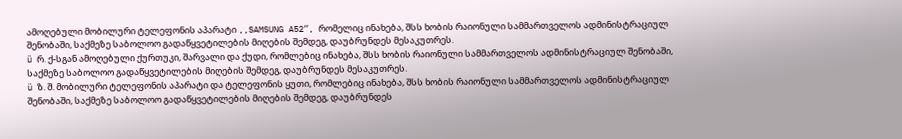ამოღებული მობილური ტელეფონის აპარატი ,,SAMSUNG A52“, რომელიც ინახება, შსს ხობის რაიონული სამმართველოს ადმინისტრაციულ შენობაში, საქმეზე საბოლოო გადაწყვეტილების მიღების შემდეგ, დაუბრუნდეს მესაკუთრეს.
ü რ. ქ-სგან ამოღებული ქურთუკი, შარვალი და ქუდი, რომლებიც ინახება, შსს ხობის რაიონული სამმართველოს ადმინისტრაციულ შენობაში, საქმეზე საბოლოო გადაწყვეტილების მიღების შემდეგ, დაუბრუნდეს მესაკუთრეს.
ü ზ. შ. მობილური ტელეფონის აპარატი და ტელეფონის ყუთი, რომლებიც ინახება, შსს ხობის რაიონული სამმართველოს ადმინისტრაციულ შენობაში, საქმეზე საბოლოო გადაწყვეტილების მიღების შემდეგ, დაუბრუნდეს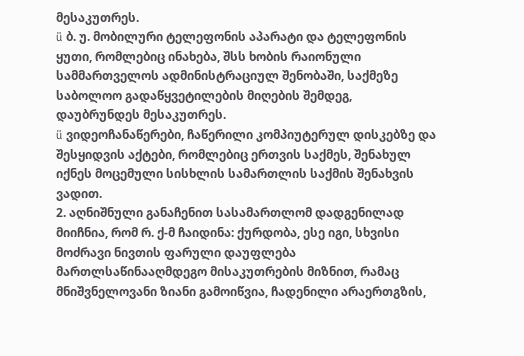მესაკუთრეს.
ü ბ. უ. მობილური ტელეფონის აპარატი და ტელეფონის ყუთი, რომლებიც ინახება, შსს ხობის რაიონული სამმართველოს ადმინისტრაციულ შენობაში, საქმეზე საბოლოო გადაწყვეტილების მიღების შემდეგ, დაუბრუნდეს მესაკუთრეს.
ü ვიდეოჩანაწერები, ჩაწერილი კომპიუტერულ დისკებზე და შესყიდვის აქტები, რომლებიც ერთვის საქმეს, შენახულ იქნეს მოცემული სისხლის სამართლის საქმის შენახვის ვადით.
2. აღნიშნული განაჩენით სასამართლომ დადგენილად მიიჩნია, რომ რ. ქ-მ ჩაიდინა: ქურდობა, ესე იგი, სხვისი მოძრავი ნივთის ფარული დაუფლება მართლსაწინააღმდეგო მისაკუთრების მიზნით, რამაც მნიშვნელოვანი ზიანი გამოიწვია, ჩადენილი არაერთგზის,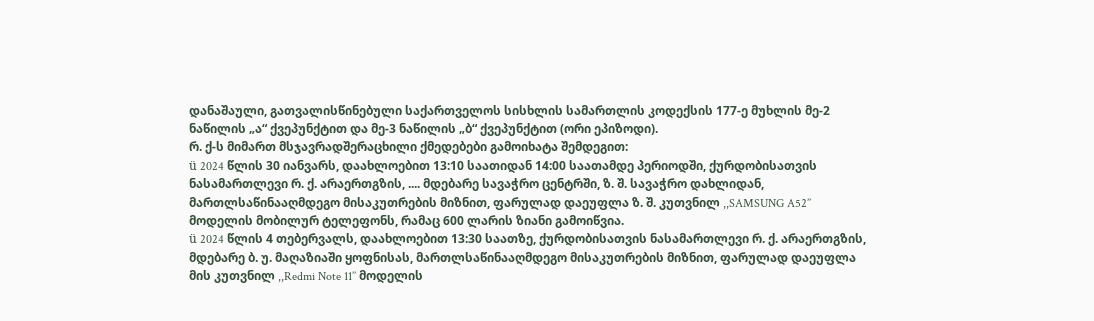დანაშაული, გათვალისწინებული საქართველოს სისხლის სამართლის კოდექსის 177-ე მუხლის მე-2 ნაწილის „ა“ ქვეპუნქტით და მე-3 ნაწილის „ბ“ ქვეპუნქტით (ორი ეპიზოდი).
რ. ქ-ს მიმართ მსჯავრადშერაცხილი ქმედებები გამოიხატა შემდეგით:
ü 2024 წლის 30 იანვარს, დაახლოებით 13:10 საათიდან 14:00 საათამდე პერიოდში, ქურდობისათვის ნასამართლევი რ. ქ. არაერთგზის, .... მდებარე სავაჭრო ცენტრში, ზ. შ. სავაჭრო დახლიდან, მართლსაწინააღმდეგო მისაკუთრების მიზნით, ფარულად დაეუფლა ზ. შ. კუთვნილ ,,SAMSUNG A52’’ მოდელის მობილურ ტელეფონს, რამაც 600 ლარის ზიანი გამოიწვია.
ü 2024 წლის 4 თებერვალს, დაახლოებით 13:30 საათზე, ქურდობისათვის ნასამართლევი რ. ქ. არაერთგზის, მდებარე ბ. უ. მაღაზიაში ყოფნისას, მართლსაწინააღმდეგო მისაკუთრების მიზნით, ფარულად დაეუფლა მის კუთვნილ ,,Redmi Note 11’’ მოდელის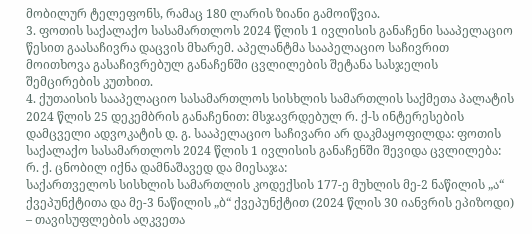მობილურ ტელეფონს, რამაც 180 ლარის ზიანი გამოიწვია.
3. ფოთის საქალაქო სასამართლოს 2024 წლის 1 ივლისის განაჩენი სააპელაციო წესით გაასაჩივრა დაცვის მხარემ. აპელანტმა სააპელაციო საჩივრით მოითხოვა გასაჩივრებულ განაჩენში ცვლილების შეტანა სასჯელის შემცირების კუთხით.
4. ქუთაისის სააპელაციო სასამართლოს სისხლის სამართლის საქმეთა პალატის 2024 წლის 25 დეკემბრის განაჩენით: მსჯავრდებულ რ. ქ-ს ინტერესების დამცველი ადვოკატის დ. გ. სააპელაციო საჩივარი არ დაკმაყოფილდა: ფოთის საქალაქო სასამართლოს 2024 წლის 1 ივლისის განაჩენში შევიდა ცვლილება:
რ. ქ. ცნობილ იქნა დამნაშავედ და მიესაჯა:
საქართველოს სისხლის სამართლის კოდექსის 177-ე მუხლის მე-2 ნაწილის „ა“ ქვეპუნქტითა და მე-3 ნაწილის „ბ“ ქვეპუნქტით (2024 წლის 30 იანვრის ეპიზოდი) – თავისუფლების აღკვეთა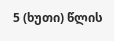5 (ხუთი) წლის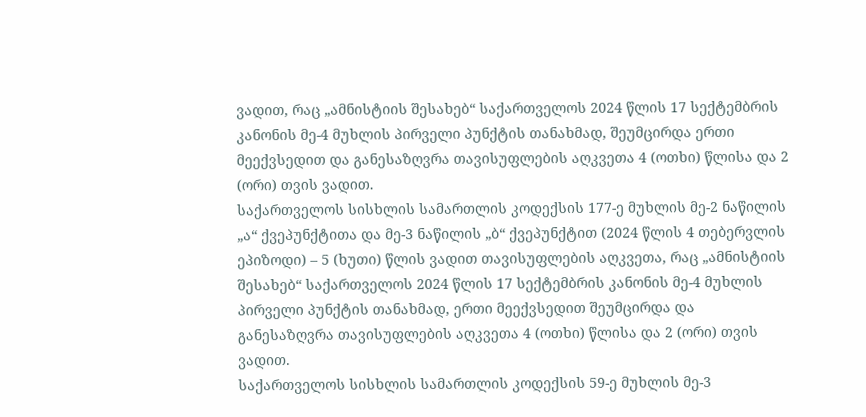ვადით, რაც „ამნისტიის შესახებ“ საქართველოს 2024 წლის 17 სექტემბრის კანონის მე-4 მუხლის პირველი პუნქტის თანახმად, შეუმცირდა ერთი მეექვსედით და განესაზღვრა თავისუფლების აღკვეთა 4 (ოთხი) წლისა და 2 (ორი) თვის ვადით.
საქართველოს სისხლის სამართლის კოდექსის 177-ე მუხლის მე-2 ნაწილის „ა“ ქვეპუნქტითა და მე-3 ნაწილის „ბ“ ქვეპუნქტით (2024 წლის 4 თებერვლის ეპიზოდი) – 5 (ხუთი) წლის ვადით თავისუფლების აღკვეთა, რაც „ამნისტიის შესახებ“ საქართველოს 2024 წლის 17 სექტემბრის კანონის მე-4 მუხლის პირველი პუნქტის თანახმად, ერთი მეექვსედით შეუმცირდა და განესაზღვრა თავისუფლების აღკვეთა 4 (ოთხი) წლისა და 2 (ორი) თვის ვადით.
საქართველოს სისხლის სამართლის კოდექსის 59-ე მუხლის მე-3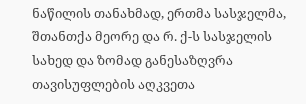ნაწილის თანახმად, ერთმა სასჯელმა, შთანთქა მეორე და რ. ქ-ს სასჯელის სახედ და ზომად განესაზღვრა თავისუფლების აღკვეთა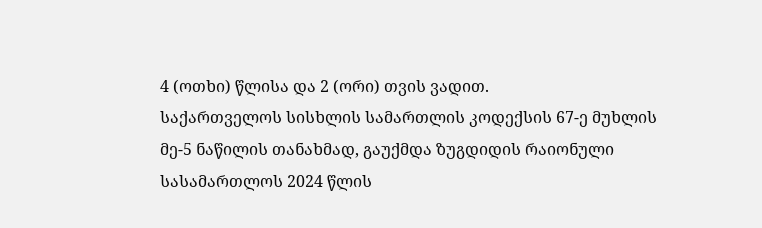4 (ოთხი) წლისა და 2 (ორი) თვის ვადით.
საქართველოს სისხლის სამართლის კოდექსის 67-ე მუხლის მე-5 ნაწილის თანახმად, გაუქმდა ზუგდიდის რაიონული სასამართლოს 2024 წლის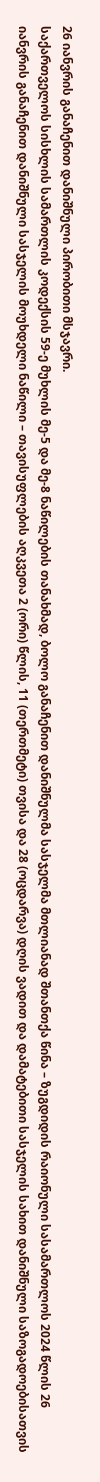26 იანვრის განაჩენით დანიშნული პირობითი მსჯავრი.
საქართველოს სისხლის სამართლის კოდექსის 59-ე მუხლის მე-5 და მე-8 ნაწილების თანახმად, ბოლო განაჩენით დანიშნულმა სასჯელმა მთლიანად შთანთქა წინა – ზუგდიდის რაიონული სასამართლოს 2024 წლის 26 იანვრის განაჩენით დანიშნული სასჯელის მოუხდელი ნაწილი – თავისუფლების აღკვეთა 2 (ორი) წლის, 11 (თერთმეტი) თვისა და 28 (ოცდარვა) დღის ვადით და დამატებითი სასჯელის სახით დანიშნული საზოგადოებისათვის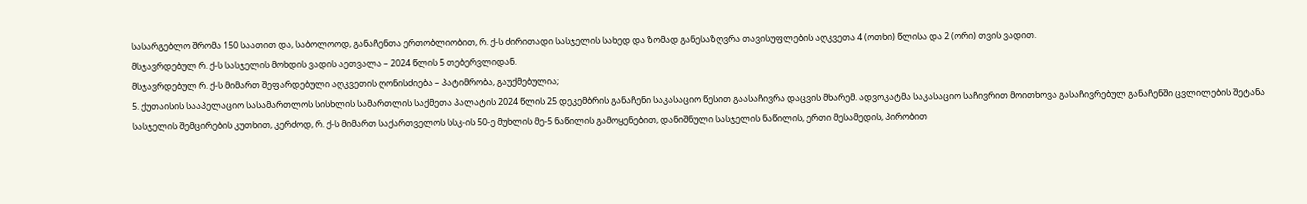სასარგებლო შრომა 150 საათით და, საბოლოოდ, განაჩენთა ერთობლიობით, რ. ქ-ს ძირითადი სასჯელის სახედ და ზომად განესაზღვრა თავისუფლების აღკვეთა 4 (ოთხი) წლისა და 2 (ორი) თვის ვადით.
მსჯავრდებულ რ. ქ-ს სასჯელის მოხდის ვადის აეთვალა – 2024 წლის 5 თებერვლიდან.
მსჯავრდებულ რ. ქ-ს მიმართ შეფარდებული აღკვეთის ღონისძიება – პატიმრობა, გაუქმებულია;
5. ქუთაისის სააპელაციო სასამართლოს სისხლის სამართლის საქმეთა პალატის 2024 წლის 25 დეკემბრის განაჩენი საკასაციო წესით გაასაჩივრა დაცვის მხარემ. ადვოკატმა საკასაციო საჩივრით მოითხოვა გასაჩივრებულ განაჩენში ცვლილების შეტანა სასჯელის შემცირების კუთხით, კერძოდ, რ. ქ-ს მიმართ საქართველოს სსკ-ის 50-ე მუხლის მე-5 ნაწილის გამოყენებით, დანიშნული სასჯელის ნაწილის, ერთი მესამედის, პირობით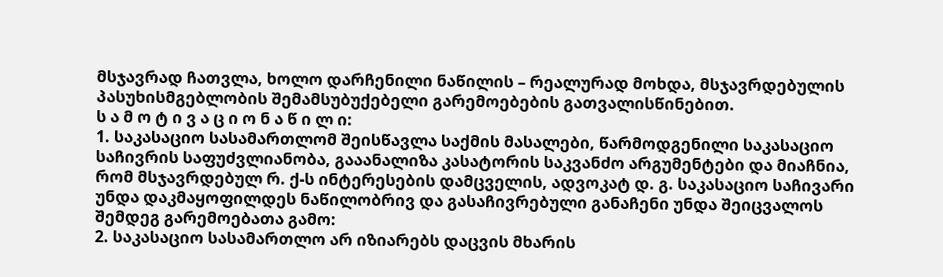მსჯავრად ჩათვლა, ხოლო დარჩენილი ნაწილის – რეალურად მოხდა, მსჯავრდებულის პასუხისმგებლობის შემამსუბუქებელი გარემოებების გათვალისწინებით.
ს ა მ ო ტ ი ვ ა ც ი ო ნ ა წ ი ლ ი:
1. საკასაციო სასამართლომ შეისწავლა საქმის მასალები, წარმოდგენილი საკასაციო საჩივრის საფუძვლიანობა, გააანალიზა კასატორის საკვანძო არგუმენტები და მიაჩნია, რომ მსჯავრდებულ რ. ქ-ს ინტერესების დამცველის, ადვოკატ დ. გ. საკასაციო საჩივარი უნდა დაკმაყოფილდეს ნაწილობრივ და გასაჩივრებული განაჩენი უნდა შეიცვალოს შემდეგ გარემოებათა გამო:
2. საკასაციო სასამართლო არ იზიარებს დაცვის მხარის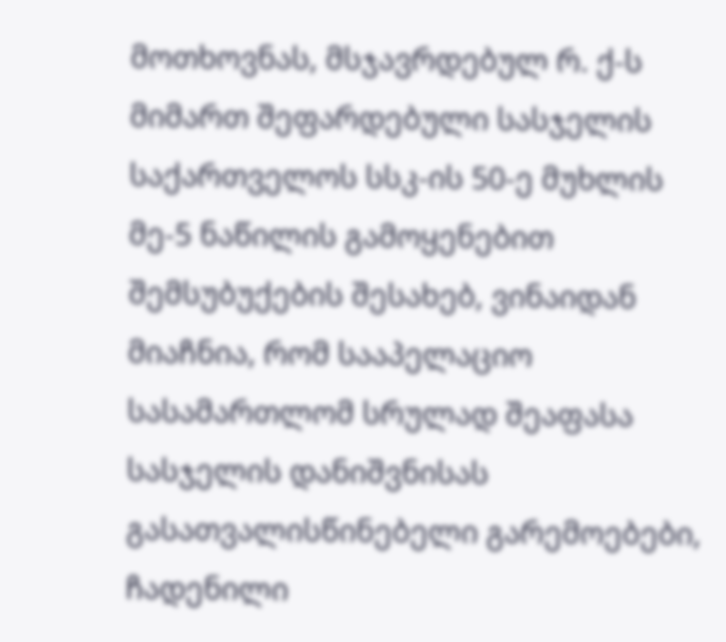მოთხოვნას, მსჯავრდებულ რ. ქ-ს მიმართ შეფარდებული სასჯელის საქართველოს სსკ-ის 50-ე მუხლის მე-5 ნაწილის გამოყენებით შემსუბუქების შესახებ, ვინაიდან მიაჩნია, რომ სააპელაციო სასამართლომ სრულად შეაფასა სასჯელის დანიშვნისას გასათვალისწინებელი გარემოებები, ჩადენილი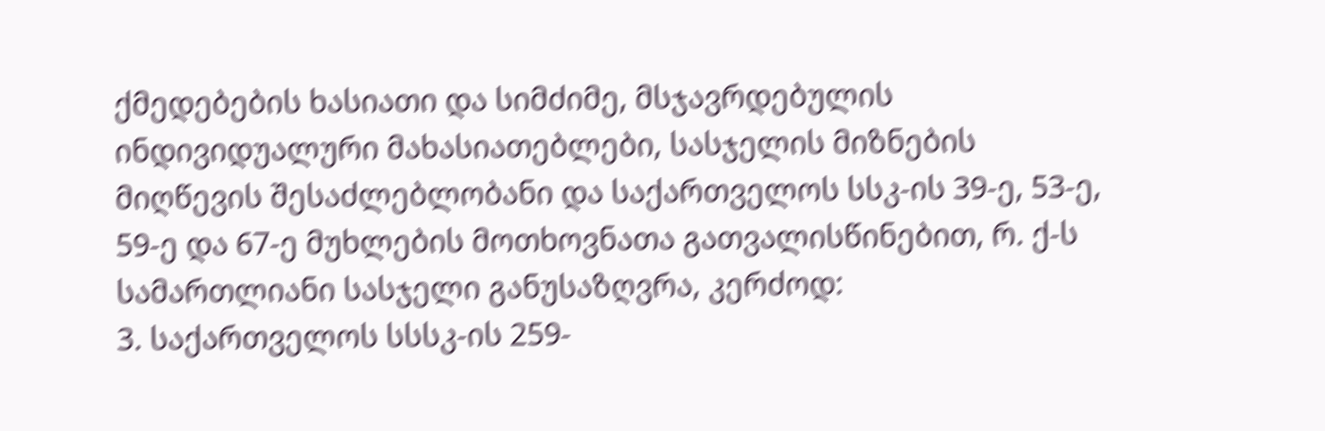ქმედებების ხასიათი და სიმძიმე, მსჯავრდებულის ინდივიდუალური მახასიათებლები, სასჯელის მიზნების მიღწევის შესაძლებლობანი და საქართველოს სსკ-ის 39-ე, 53-ე, 59-ე და 67-ე მუხლების მოთხოვნათა გათვალისწინებით, რ. ქ-ს სამართლიანი სასჯელი განუსაზღვრა, კერძოდ:
3. საქართველოს სსსკ-ის 259-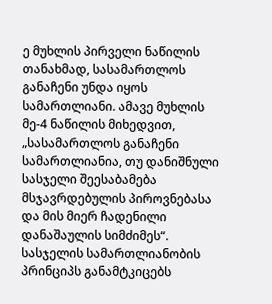ე მუხლის პირველი ნაწილის თანახმად, სასამართლოს განაჩენი უნდა იყოს სამართლიანი. ამავე მუხლის მე-4 ნაწილის მიხედვით, „სასამართლოს განაჩენი სამართლიანია, თუ დანიშნული სასჯელი შეესაბამება მსჯავრდებულის პიროვნებასა და მის მიერ ჩადენილი დანაშაულის სიმძიმეს“. სასჯელის სამართლიანობის პრინციპს განამტკიცებს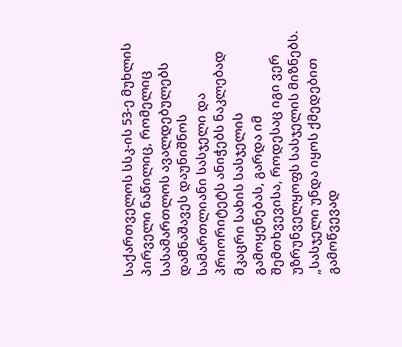საქართველოს სსკ-ის 53-ე მუხლის პირველი ნაწილიც, რომელიც სასამართლოს ავალდებულებს დამნაშავეს დაუნიშნოს სამართლიანი სასჯელი და პრიორიტეტს ანიჭებს ნაკლებად მკაცრი სახის სასჯელის გამოყენებას, გარდა იმ შემთხვევისა, როდესაც იგი ვერ უზრუნველყოფს სასჯელის მიზნებს. „სასჯელი უნდა იყოს ქმედებით გამოწვევად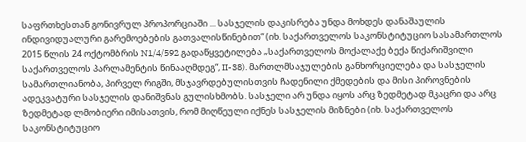საფრთხესთან გონივრულ პროპორციაში ... სასჯელის დაკისრება უნდა მოხდეს დანაშაულის ინდივიდუალური გარემოებების გათვალისწინებით“ (იხ. საქართველოს საკონსტიტუციო სასამართლოს 2015 წლის 24 ოქტომბრის N1/4/592 გადაწყვეტილება „საქართველოს მოქალაქე ბექა წიქარიშვილი საქართველოს პარლამენტის წინააღმდეგ“, II-38). მართლმსაჯულების განხორციელება და სასჯელის სამართლიანობა, პირველ რიგში, მსჯავრდებულისთვის ჩადენილი ქმედების და მისი პიროვნების ადეკვატური სასჯელის დანიშვნას გულისხმობს. სასჯელი არ უნდა იყოს არც ზედმეტად მკაცრი და არც ზედმეტად ლმობიერი იმისათვის, რომ მიღწეული იქნეს სასჯელის მიზნები (იხ. საქართველოს საკონსტიტუციო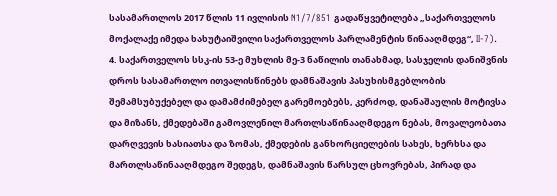სასამართლოს 2017 წლის 11 ივლისის N1/7/851 გადაწყვეტილება „საქართველოს მოქალაქე იმედა ხახუტაიშვილი საქართველოს პარლამენტის წინააღმდეგ“, II-7).
4. საქართველოს სსკ-ის 53-ე მუხლის მე-3 ნაწილის თანახმად, სასჯელის დანიშვნის დროს სასამართლო ითვალისწინებს დამნაშავის პასუხისმგებლობის შემამსუბუქებელ და დამამძიმებელ გარემოებებს, კერძოდ, დანაშაულის მოტივსა და მიზანს, ქმედებაში გამოვლენილ მართლსაწინააღმდეგო ნებას, მოვალეობათა დარღვევის ხასიათსა და ზომას, ქმედების განხორციელების სახეს, ხერხსა და მართლსაწინააღმდეგო შედეგს, დამნაშავის წარსულ ცხოვრებას, პირად და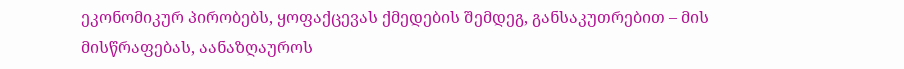ეკონომიკურ პირობებს, ყოფაქცევას ქმედების შემდეგ, განსაკუთრებით – მის მისწრაფებას, აანაზღაუროს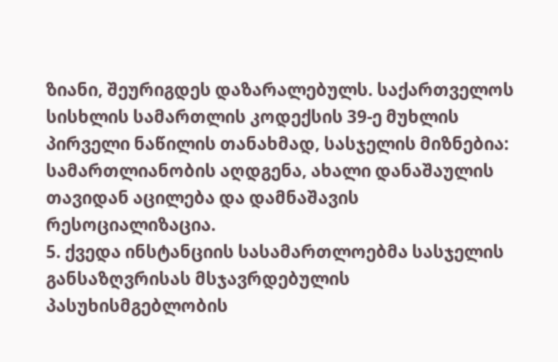ზიანი, შეურიგდეს დაზარალებულს. საქართველოს სისხლის სამართლის კოდექსის 39-ე მუხლის პირველი ნაწილის თანახმად, სასჯელის მიზნებია: სამართლიანობის აღდგენა, ახალი დანაშაულის თავიდან აცილება და დამნაშავის რესოციალიზაცია.
5. ქვედა ინსტანციის სასამართლოებმა სასჯელის განსაზღვრისას მსჯავრდებულის პასუხისმგებლობის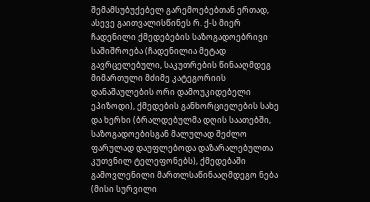შემამსუბუქებელ გარემოებებთან ერთად, ასევე გაითვალისწინეს რ. ქ-ს მიერ ჩადენილი ქმედებების საზოგადოებრივი საშიშროება (ჩადენილია მეტად გავრცელებული, საკუთრების წინააღმდეგ მიმართული მძიმე კატეგორიის დანაშაულების ორი დამოუკიდებელი ეპიზოდი), ქმედების განხორციელების სახე და ხერხი (ბრალდებულმა დღის საათებში, საზოგადოებისგან მალულად შეძლო ფარულად დაუფლებოდა დაზარალებულთა კუთვნილ ტელეფონებს), ქმედებაში გამოვლენილი მართლსაწინააღმდეგო ნება (მისი სურვილი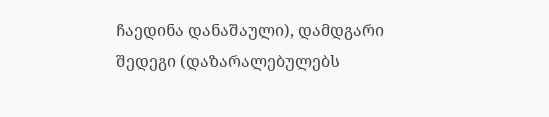ჩაედინა დანაშაული), დამდგარი შედეგი (დაზარალებულებს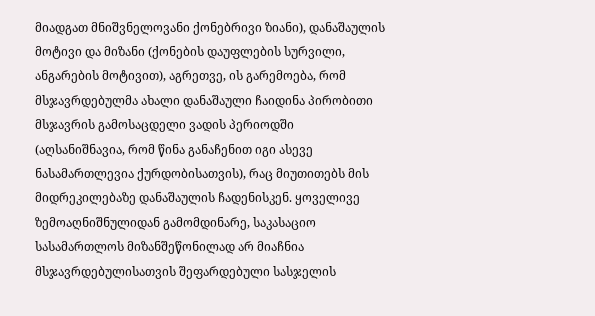მიადგათ მნიშვნელოვანი ქონებრივი ზიანი), დანაშაულის მოტივი და მიზანი (ქონების დაუფლების სურვილი, ანგარების მოტივით), აგრეთვე, ის გარემოება, რომ მსჯავრდებულმა ახალი დანაშაული ჩაიდინა პირობითი მსჯავრის გამოსაცდელი ვადის პერიოდში (აღსანიშნავია, რომ წინა განაჩენით იგი ასევე ნასამართლევია ქურდობისათვის), რაც მიუთითებს მის მიდრეკილებაზე დანაშაულის ჩადენისკენ. ყოველივე ზემოაღნიშნულიდან გამომდინარე, საკასაციო სასამართლოს მიზანშეწონილად არ მიაჩნია მსჯავრდებულისათვის შეფარდებული სასჯელის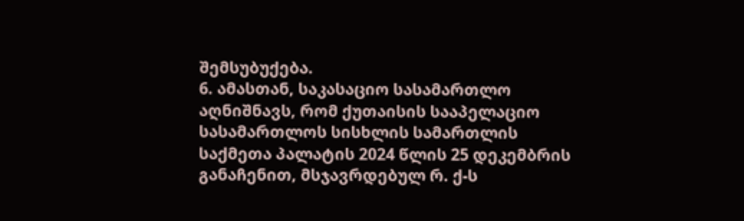შემსუბუქება.
6. ამასთან, საკასაციო სასამართლო აღნიშნავს, რომ ქუთაისის სააპელაციო სასამართლოს სისხლის სამართლის საქმეთა პალატის 2024 წლის 25 დეკემბრის განაჩენით, მსჯავრდებულ რ. ქ-ს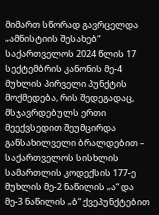მიმართ სწორად გავრცელდა „ამნისტიის შესახებ“ საქართველოს 2024 წლის 17 სექტემბრის კანონის მე-4 მუხლის პირველი პუნქტის მოქმედება, რის შედეგადაც, მსჯავრდებულს ერთი მეექვსედით შეუმცირდა განსახილველი ბრალდებით – საქართველოს სისხლის სამართლის კოდექსის 177-ე მუხლის მე-2 ნაწილის „ა“ და მე-3 ნაწილის „ბ“ ქვეპუნქტებით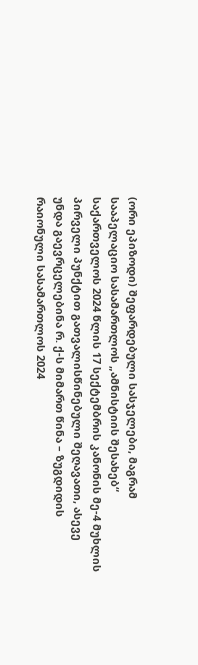(ორი ეპიზოდი) შეფარდებული სასჯელები, მაგრამ სააპელაციო სასამართლოს „ამნისტიის შესახებ“ საქართველოს 2024 წლის 17 სექტემბრის კანონის მე-4 მუხლის პირველი პუნქტით გათვალისწინებული შეღავათი, ასევე უნდა გაევრცელებინა რ. ქ-ს მიმართ წინა – ზუგდიდის რაიონული სასამართლოს 2024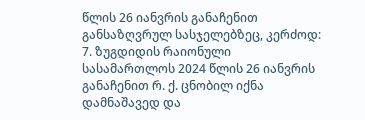წლის 26 იანვრის განაჩენით განსაზღვრულ სასჯელებზეც, კერძოდ:
7. ზუგდიდის რაიონული სასამართლოს 2024 წლის 26 იანვრის განაჩენით რ. ქ. ცნობილ იქნა დამნაშავედ და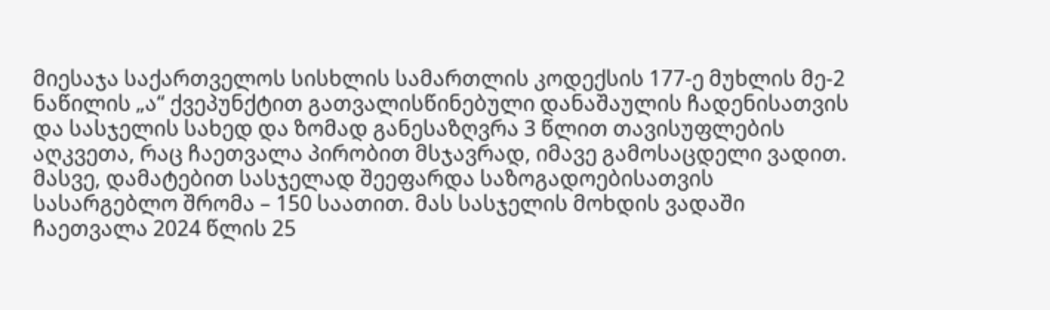მიესაჯა საქართველოს სისხლის სამართლის კოდექსის 177-ე მუხლის მე-2 ნაწილის „ა“ ქვეპუნქტით გათვალისწინებული დანაშაულის ჩადენისათვის და სასჯელის სახედ და ზომად განესაზღვრა 3 წლით თავისუფლების აღკვეთა, რაც ჩაეთვალა პირობით მსჯავრად, იმავე გამოსაცდელი ვადით. მასვე, დამატებით სასჯელად შეეფარდა საზოგადოებისათვის სასარგებლო შრომა – 150 საათით. მას სასჯელის მოხდის ვადაში ჩაეთვალა 2024 წლის 25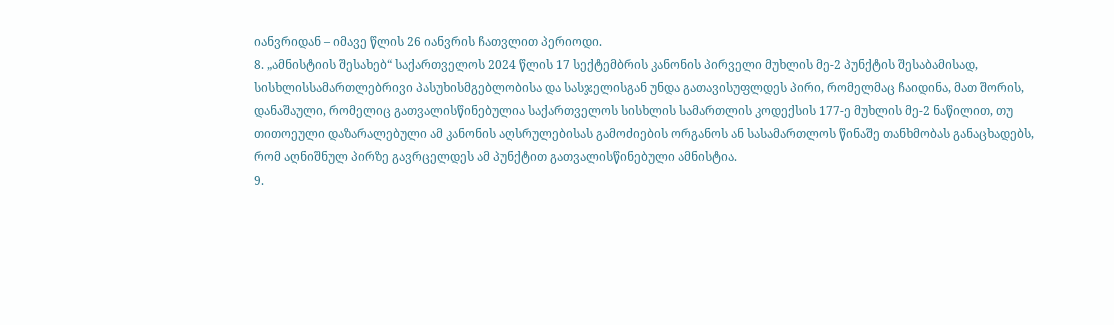იანვრიდან – იმავე წლის 26 იანვრის ჩათვლით პერიოდი.
8. „ამნისტიის შესახებ“ საქართველოს 2024 წლის 17 სექტემბრის კანონის პირველი მუხლის მე-2 პუნქტის შესაბამისად, სისხლისსამართლებრივი პასუხისმგებლობისა და სასჯელისგან უნდა გათავისუფლდეს პირი, რომელმაც ჩაიდინა, მათ შორის, დანაშაული, რომელიც გათვალისწინებულია საქართველოს სისხლის სამართლის კოდექსის 177-ე მუხლის მე-2 ნაწილით, თუ თითოეული დაზარალებული ამ კანონის აღსრულებისას გამოძიების ორგანოს ან სასამართლოს წინაშე თანხმობას განაცხადებს, რომ აღნიშნულ პირზე გავრცელდეს ამ პუნქტით გათვალისწინებული ამნისტია.
9.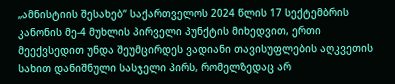„ამნისტიის შესახებ“ საქართველოს 2024 წლის 17 სექტემბრის კანონის მე-4 მუხლის პირველი პუნქტის მიხედვით, ერთი მეექვსედით უნდა შეუმცირდეს ვადიანი თავისუფლების აღკვეთის სახით დანიშნული სასჯელი პირს, რომელზედაც არ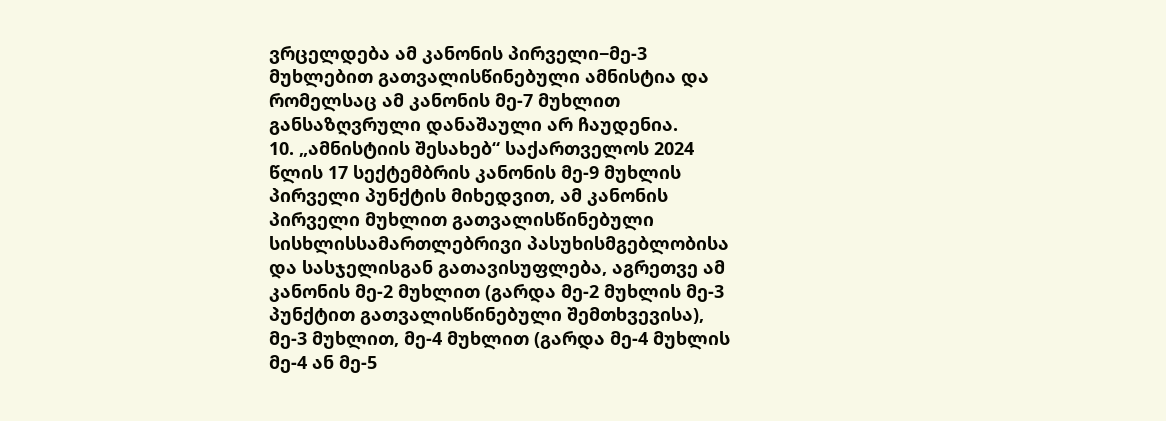ვრცელდება ამ კანონის პირველი−მე-3 მუხლებით გათვალისწინებული ამნისტია და რომელსაც ამ კანონის მე-7 მუხლით განსაზღვრული დანაშაული არ ჩაუდენია.
10. „ამნისტიის შესახებ“ საქართველოს 2024 წლის 17 სექტემბრის კანონის მე-9 მუხლის პირველი პუნქტის მიხედვით, ამ კანონის პირველი მუხლით გათვალისწინებული სისხლისსამართლებრივი პასუხისმგებლობისა და სასჯელისგან გათავისუფლება, აგრეთვე ამ კანონის მე-2 მუხლით (გარდა მე-2 მუხლის მე-3 პუნქტით გათვალისწინებული შემთხვევისა), მე-3 მუხლით, მე-4 მუხლით (გარდა მე-4 მუხლის მე-4 ან მე-5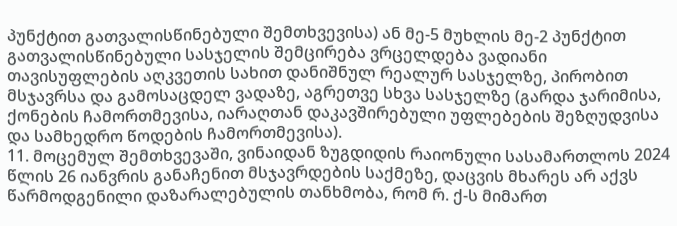პუნქტით გათვალისწინებული შემთხვევისა) ან მე-5 მუხლის მე-2 პუნქტით გათვალისწინებული სასჯელის შემცირება ვრცელდება ვადიანი თავისუფლების აღკვეთის სახით დანიშნულ რეალურ სასჯელზე, პირობით მსჯავრსა და გამოსაცდელ ვადაზე, აგრეთვე სხვა სასჯელზე (გარდა ჯარიმისა, ქონების ჩამორთმევისა, იარაღთან დაკავშირებული უფლებების შეზღუდვისა და სამხედრო წოდების ჩამორთმევისა).
11. მოცემულ შემთხვევაში, ვინაიდან ზუგდიდის რაიონული სასამართლოს 2024 წლის 26 იანვრის განაჩენით მსჯავრდების საქმეზე, დაცვის მხარეს არ აქვს წარმოდგენილი დაზარალებულის თანხმობა, რომ რ. ქ-ს მიმართ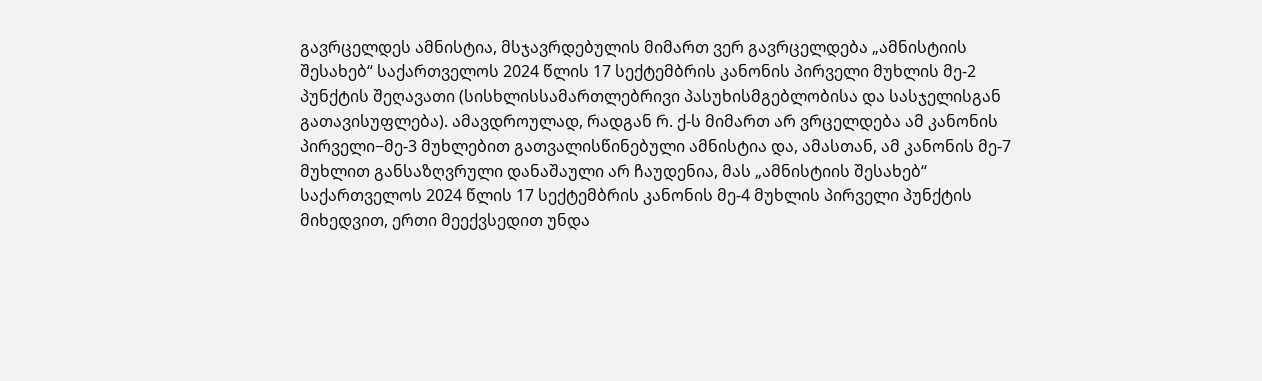გავრცელდეს ამნისტია, მსჯავრდებულის მიმართ ვერ გავრცელდება „ამნისტიის შესახებ“ საქართველოს 2024 წლის 17 სექტემბრის კანონის პირველი მუხლის მე-2 პუნქტის შეღავათი (სისხლისსამართლებრივი პასუხისმგებლობისა და სასჯელისგან გათავისუფლება). ამავდროულად, რადგან რ. ქ-ს მიმართ არ ვრცელდება ამ კანონის პირველი−მე-3 მუხლებით გათვალისწინებული ამნისტია და, ამასთან, ამ კანონის მე-7 მუხლით განსაზღვრული დანაშაული არ ჩაუდენია, მას „ამნისტიის შესახებ“ საქართველოს 2024 წლის 17 სექტემბრის კანონის მე-4 მუხლის პირველი პუნქტის მიხედვით, ერთი მეექვსედით უნდა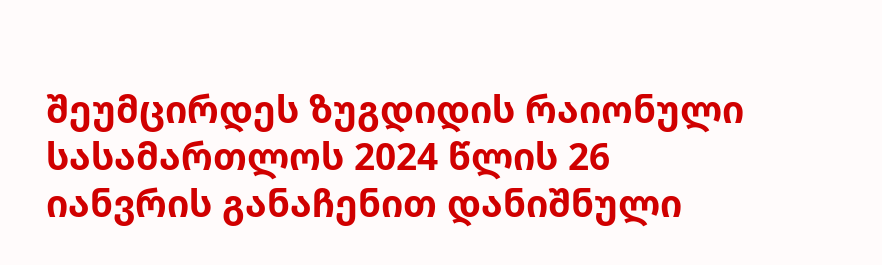შეუმცირდეს ზუგდიდის რაიონული სასამართლოს 2024 წლის 26 იანვრის განაჩენით დანიშნული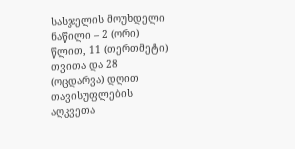სასჯელის მოუხდელი ნაწილი – 2 (ორი) წლით, 11 (თერთმეტი) თვითა და 28 (ოცდარვა) დღით თავისუფლების აღკვეთა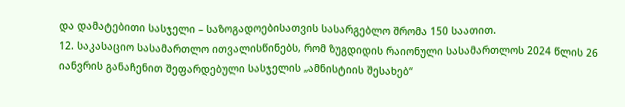და დამატებითი სასჯელი – საზოგადოებისათვის სასარგებლო შრომა 150 საათით.
12. საკასაციო სასამართლო ითვალისწინებს, რომ ზუგდიდის რაიონული სასამართლოს 2024 წლის 26 იანვრის განაჩენით შეფარდებული სასჯელის „ამნისტიის შესახებ“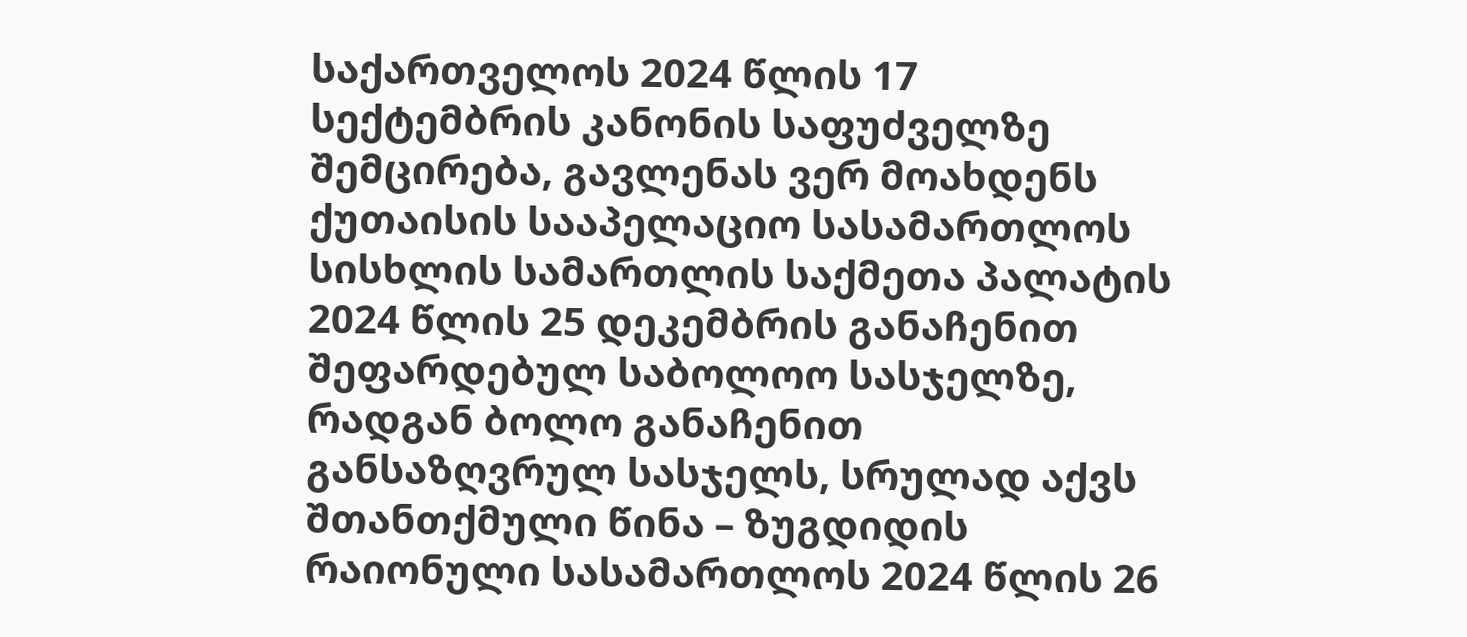საქართველოს 2024 წლის 17 სექტემბრის კანონის საფუძველზე შემცირება, გავლენას ვერ მოახდენს ქუთაისის სააპელაციო სასამართლოს სისხლის სამართლის საქმეთა პალატის 2024 წლის 25 დეკემბრის განაჩენით შეფარდებულ საბოლოო სასჯელზე, რადგან ბოლო განაჩენით განსაზღვრულ სასჯელს, სრულად აქვს შთანთქმული წინა – ზუგდიდის რაიონული სასამართლოს 2024 წლის 26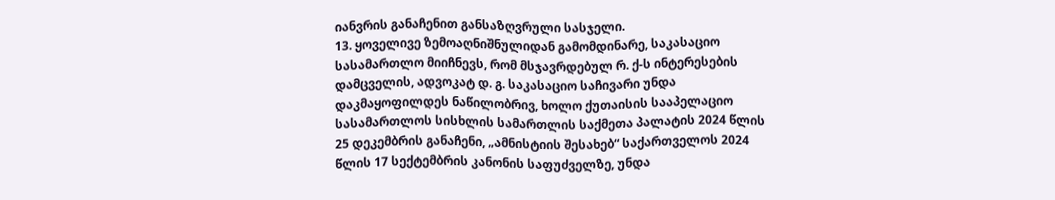იანვრის განაჩენით განსაზღვრული სასჯელი.
13. ყოველივე ზემოაღნიშნულიდან გამომდინარე, საკასაციო სასამართლო მიიჩნევს, რომ მსჯავრდებულ რ. ქ-ს ინტერესების დამცველის, ადვოკატ დ. გ. საკასაციო საჩივარი უნდა დაკმაყოფილდეს ნაწილობრივ, ხოლო ქუთაისის სააპელაციო სასამართლოს სისხლის სამართლის საქმეთა პალატის 2024 წლის 25 დეკემბრის განაჩენი, „ამნისტიის შესახებ“ საქართველოს 2024 წლის 17 სექტემბრის კანონის საფუძველზე, უნდა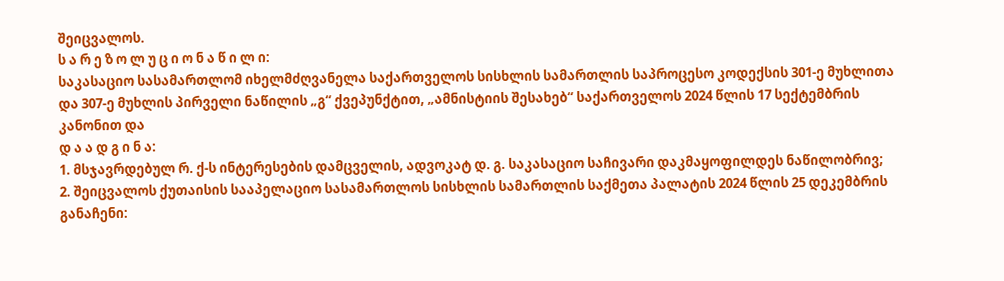შეიცვალოს.
ს ა რ ე ზ ო ლ უ ც ი ო ნ ა წ ი ლ ი:
საკასაციო სასამართლომ იხელმძღვანელა საქართველოს სისხლის სამართლის საპროცესო კოდექსის 301-ე მუხლითა და 307-ე მუხლის პირველი ნაწილის „გ“ ქვეპუნქტით, „ამნისტიის შესახებ“ საქართველოს 2024 წლის 17 სექტემბრის კანონით და
დ ა ა დ გ ი ნ ა:
1. მსჯავრდებულ რ. ქ-ს ინტერესების დამცველის, ადვოკატ დ. გ. საკასაციო საჩივარი დაკმაყოფილდეს ნაწილობრივ;
2. შეიცვალოს ქუთაისის სააპელაციო სასამართლოს სისხლის სამართლის საქმეთა პალატის 2024 წლის 25 დეკემბრის განაჩენი: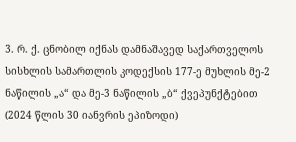3. რ. ქ. ცნობილ იქნას დამნაშავედ საქართველოს სისხლის სამართლის კოდექსის 177-ე მუხლის მე-2 ნაწილის „ა“ და მე-3 ნაწილის „ბ“ ქვეპუნქტებით (2024 წლის 30 იანვრის ეპიზოდი)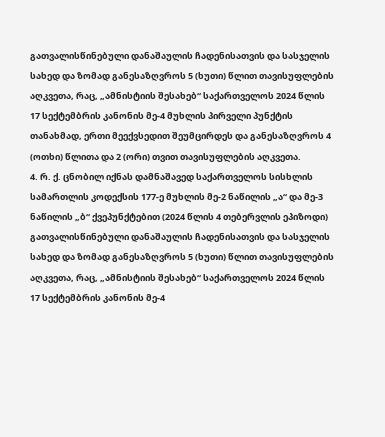გათვალისწინებული დანაშაულის ჩადენისათვის და სასჯელის სახედ და ზომად განესაზღვროს 5 (ხუთი) წლით თავისუფლების აღკვეთა, რაც, „ამნისტიის შესახებ“ საქართველოს 2024 წლის 17 სექტემბრის კანონის მე-4 მუხლის პირველი პუნქტის თანახმად, ერთი მეექვსედით შეუმცირდეს და განესაზღვროს 4 (ოთხი) წლითა და 2 (ორი) თვით თავისუფლების აღკვეთა.
4. რ. ქ. ცნობილ იქნას დამნაშავედ საქართველოს სისხლის სამართლის კოდექსის 177-ე მუხლის მე-2 ნაწილის „ა“ და მე-3 ნაწილის „ბ“ ქვეპუნქტებით (2024 წლის 4 თებერვლის ეპიზოდი) გათვალისწინებული დანაშაულის ჩადენისათვის და სასჯელის სახედ და ზომად განესაზღვროს 5 (ხუთი) წლით თავისუფლების აღკვეთა, რაც, „ამნისტიის შესახებ“ საქართველოს 2024 წლის 17 სექტემბრის კანონის მე-4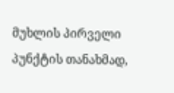მუხლის პირველი პუნქტის თანახმად,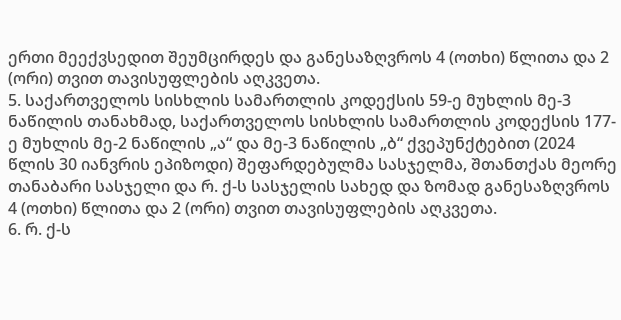ერთი მეექვსედით შეუმცირდეს და განესაზღვროს 4 (ოთხი) წლითა და 2 (ორი) თვით თავისუფლების აღკვეთა.
5. საქართველოს სისხლის სამართლის კოდექსის 59-ე მუხლის მე-3 ნაწილის თანახმად, საქართველოს სისხლის სამართლის კოდექსის 177-ე მუხლის მე-2 ნაწილის „ა“ და მე-3 ნაწილის „ბ“ ქვეპუნქტებით (2024 წლის 30 იანვრის ეპიზოდი) შეფარდებულმა სასჯელმა, შთანთქას მეორე თანაბარი სასჯელი და რ. ქ-ს სასჯელის სახედ და ზომად განესაზღვროს 4 (ოთხი) წლითა და 2 (ორი) თვით თავისუფლების აღკვეთა.
6. რ. ქ-ს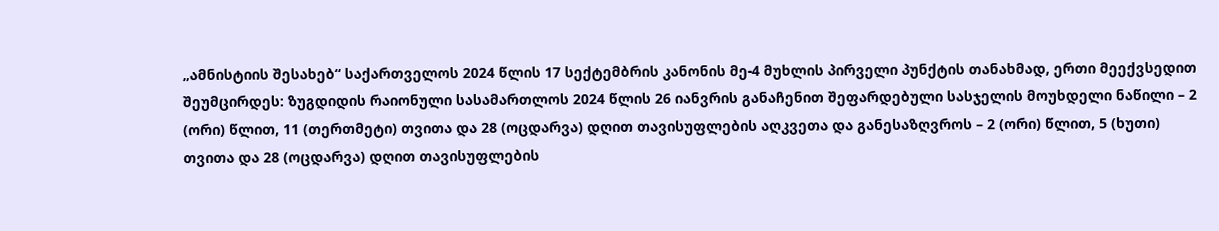„ამნისტიის შესახებ“ საქართველოს 2024 წლის 17 სექტემბრის კანონის მე-4 მუხლის პირველი პუნქტის თანახმად, ერთი მეექვსედით შეუმცირდეს: ზუგდიდის რაიონული სასამართლოს 2024 წლის 26 იანვრის განაჩენით შეფარდებული სასჯელის მოუხდელი ნაწილი – 2 (ორი) წლით, 11 (თერთმეტი) თვითა და 28 (ოცდარვა) დღით თავისუფლების აღკვეთა და განესაზღვროს – 2 (ორი) წლით, 5 (ხუთი) თვითა და 28 (ოცდარვა) დღით თავისუფლების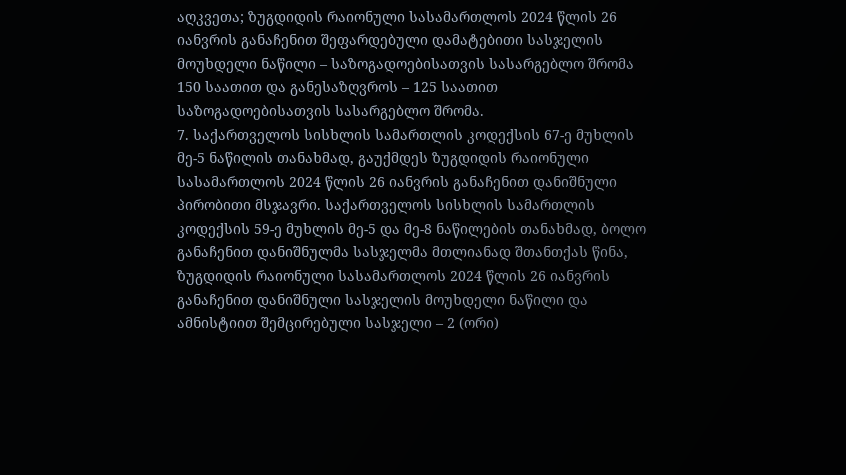აღკვეთა; ზუგდიდის რაიონული სასამართლოს 2024 წლის 26 იანვრის განაჩენით შეფარდებული დამატებითი სასჯელის მოუხდელი ნაწილი – საზოგადოებისათვის სასარგებლო შრომა 150 საათით და განესაზღვროს – 125 საათით საზოგადოებისათვის სასარგებლო შრომა.
7. საქართველოს სისხლის სამართლის კოდექსის 67-ე მუხლის მე-5 ნაწილის თანახმად, გაუქმდეს ზუგდიდის რაიონული სასამართლოს 2024 წლის 26 იანვრის განაჩენით დანიშნული პირობითი მსჯავრი. საქართველოს სისხლის სამართლის კოდექსის 59-ე მუხლის მე-5 და მე-8 ნაწილების თანახმად, ბოლო განაჩენით დანიშნულმა სასჯელმა მთლიანად შთანთქას წინა, ზუგდიდის რაიონული სასამართლოს 2024 წლის 26 იანვრის განაჩენით დანიშნული სასჯელის მოუხდელი ნაწილი და ამნისტიით შემცირებული სასჯელი – 2 (ორი)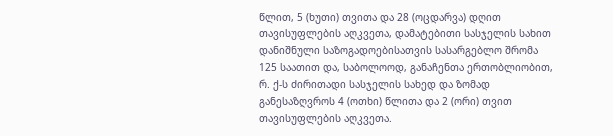წლით, 5 (ხუთი) თვითა და 28 (ოცდარვა) დღით თავისუფლების აღკვეთა, დამატებითი სასჯელის სახით დანიშნული საზოგადოებისათვის სასარგებლო შრომა 125 საათით და, საბოლოოდ, განაჩენთა ერთობლიობით, რ. ქ-ს ძირითადი სასჯელის სახედ და ზომად განესაზღვროს 4 (ოთხი) წლითა და 2 (ორი) თვით თავისუფლების აღკვეთა.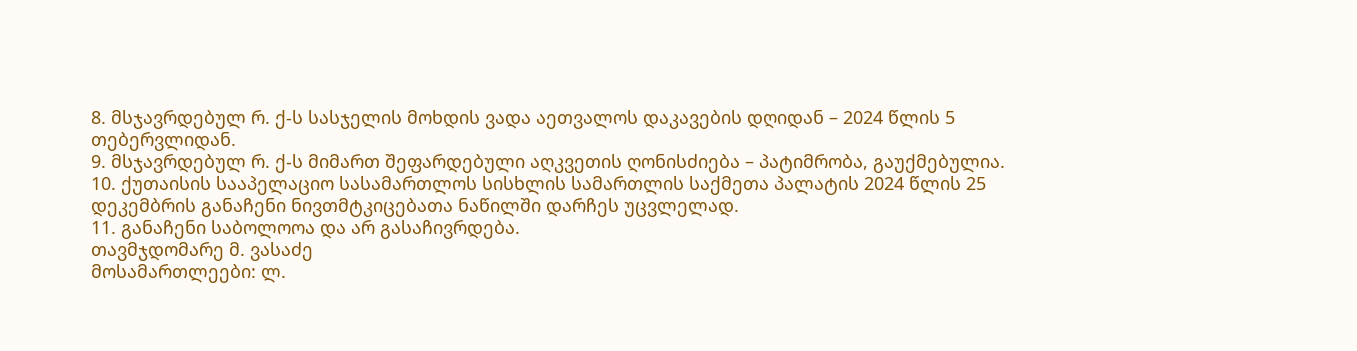8. მსჯავრდებულ რ. ქ-ს სასჯელის მოხდის ვადა აეთვალოს დაკავების დღიდან – 2024 წლის 5 თებერვლიდან.
9. მსჯავრდებულ რ. ქ-ს მიმართ შეფარდებული აღკვეთის ღონისძიება – პატიმრობა, გაუქმებულია.
10. ქუთაისის სააპელაციო სასამართლოს სისხლის სამართლის საქმეთა პალატის 2024 წლის 25 დეკემბრის განაჩენი ნივთმტკიცებათა ნაწილში დარჩეს უცვლელად.
11. განაჩენი საბოლოოა და არ გასაჩივრდება.
თავმჯდომარე მ. ვასაძე
მოსამართლეები: ლ.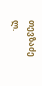თევზაძე
ლ.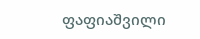ფაფიაშვილი